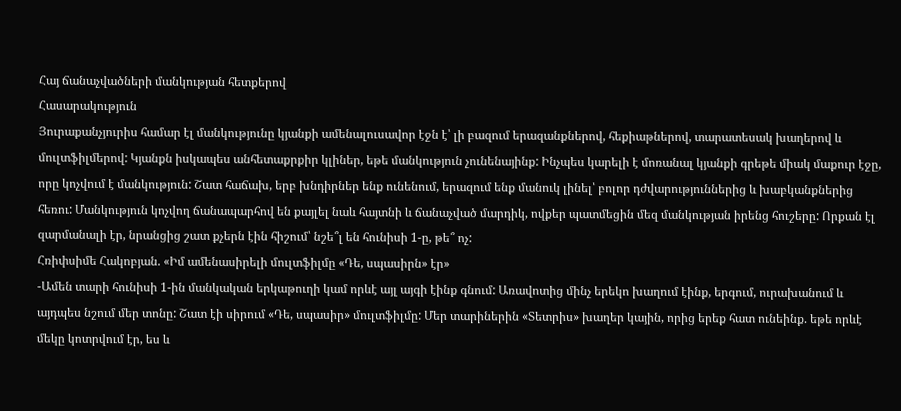Հայ ճանաչվածների մանկության հետքերով
Հասարակություն
Յուրաքանչյուրիս համար էլ մանկությունը կյանքի ամենալուսավոր էջն է՝ լի բազում երազանքներով, հեքիաթներով, տարատեսակ խաղերով և մուլտֆիլմերով: Կյանքն իսկապես անհետաքրքիր կլիներ, եթե մանկություն չունենայինք: Ինչպես կարելի է մոռանալ կյանքի գրեթե միակ մաքուր էջը, որը կոչվում է մանկություն: Շատ հաճախ, երբ խնդիրներ ենք ունենում, երազում ենք մանուկ լինել՝ բոլոր դժվարություններից և խաբկանքներից հեռու: Մանկություն կոչվող ճանապարհով են քայլել նաև հայտնի և ճանաչված մարդիկ, ովքեր պատմեցին մեզ մանկության իրենց հուշերը: Որքան էլ զարմանալի էր, նրանցից շատ քչերն էին հիշում՝ նշե՞լ են հունիսի 1-ը, թե՞ ոչ:
Հռիփսիմե Հակոբյան. «Իմ ամենասիրելի մուլտֆիլմը «Դե, սպասիրն» էր»
-Ամեն տարի հունիսի 1-ին մանկական երկաթուղի կամ որևէ այլ այգի էինք գնում: Առավոտից մինչ երեկո խաղում էինք, երգում, ուրախանում և այդպես նշում մեր տոնը: Շատ էի սիրում «Դե, սպասիր» մուլտֆիլմը: Մեր տարիներին «Տետրիս» խաղեր կային, որից երեք հատ ունեինք. եթե որևէ մեկը կոտրվում էր, ես և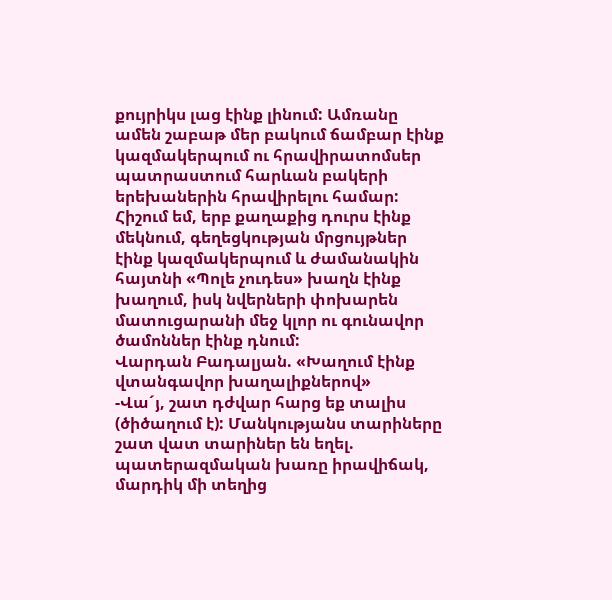քույրիկս լաց էինք լինում: Ամռանը ամեն շաբաթ մեր բակում ճամբար էինք կազմակերպում ու հրավիրատոմսեր պատրաստում հարևան բակերի երեխաներին հրավիրելու համար: Հիշում եմ, երբ քաղաքից դուրս էինք մեկնում, գեղեցկության մրցույթներ էինք կազմակերպում և ժամանակին հայտնի «Պոլե չուդես» խաղն էինք խաղում, իսկ նվերների փոխարեն մատուցարանի մեջ կլոր ու գունավոր ծամոններ էինք դնում:
Վարդան Բադալյան. «Խաղում էինք վտանգավոր խաղալիքներով»
-Վա´յ, շատ դժվար հարց եք տալիս (ծիծաղում է): Մանկությանս տարիները շատ վատ տարիներ են եղել. պատերազմական խառը իրավիճակ, մարդիկ մի տեղից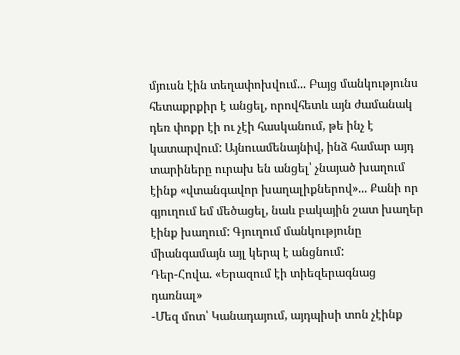մյուսն էին տեղափոխվում... Բայց մանկությունս հետաքրքիր է անցել, որովհետև այն ժամանակ դեռ փոքր էի ու չէի հասկանում, թե ինչ է կատարվում: Այնուամենայնիվ, ինձ համար այդ տարիները ուրախ են անցել՝ չնայած խաղում էինք «վտանգավոր խաղալիքներով»... Քանի որ գյուղում եմ մեծացել, նաև բակային շատ խաղեր էինք խաղում: Գյուղում մանկությունը միանգամայն այլ կերպ է անցնում:
Դեր-Հովա. «Երազում էի տիեզերագնաց դառնալ»
-Մեզ մոտ՝ Կանադայում, այդպիսի տոն չէինք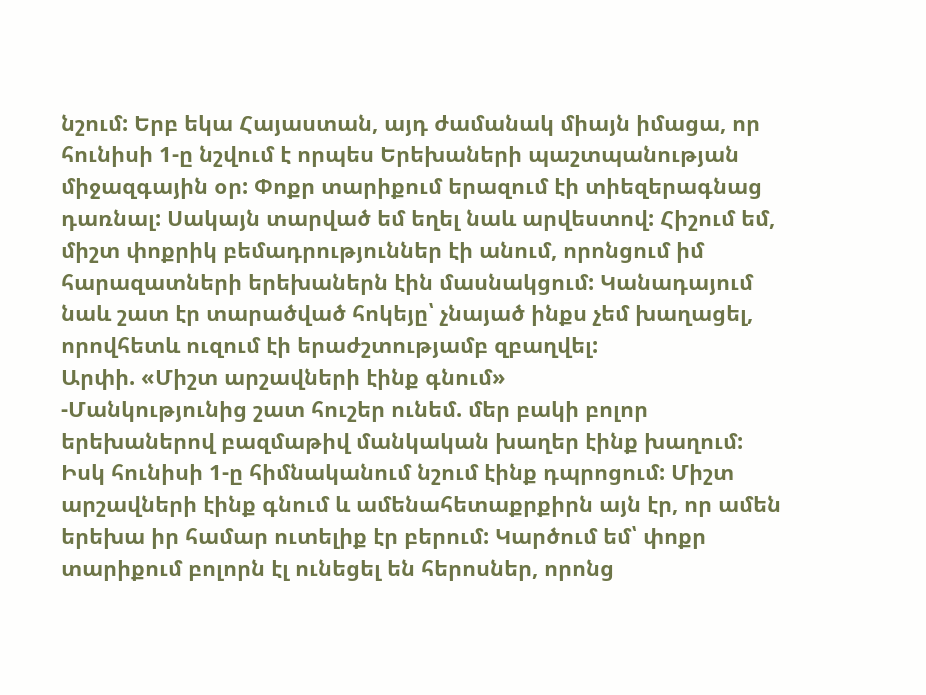նշում: Երբ եկա Հայաստան, այդ ժամանակ միայն իմացա, որ հունիսի 1-ը նշվում է որպես Երեխաների պաշտպանության միջազգային օր: Փոքր տարիքում երազում էի տիեզերագնաց դառնալ: Սակայն տարված եմ եղել նաև արվեստով: Հիշում եմ, միշտ փոքրիկ բեմադրություններ էի անում, որոնցում իմ հարազատների երեխաներն էին մասնակցում: Կանադայում նաև շատ էր տարածված հոկեյը՝ չնայած ինքս չեմ խաղացել, որովհետև ուզում էի երաժշտությամբ զբաղվել:
Արփի. «Միշտ արշավների էինք գնում»
-Մանկությունից շատ հուշեր ունեմ. մեր բակի բոլոր երեխաներով բազմաթիվ մանկական խաղեր էինք խաղում: Իսկ հունիսի 1-ը հիմնականում նշում էինք դպրոցում: Միշտ արշավների էինք գնում և ամենահետաքրքիրն այն էր, որ ամեն երեխա իր համար ուտելիք էր բերում: Կարծում եմ՝ փոքր տարիքում բոլորն էլ ունեցել են հերոսներ, որոնց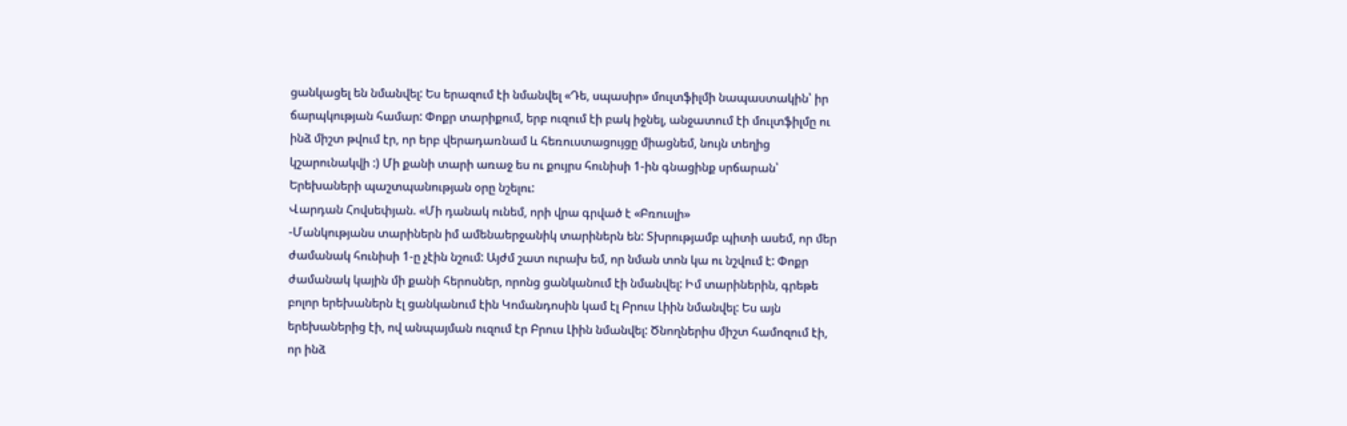ցանկացել են նմանվել: Ես երազում էի նմանվել «Դե, սպասիր» մուլտֆիլմի նապաստակին՝ իր ճարպկության համար: Փոքր տարիքում, երբ ուզում էի բակ իջնել, անջատում էի մուլտֆիլմը ու ինձ միշտ թվում էր, որ երբ վերադառնամ և հեռուստացույցը միացնեմ, նույն տեղից կշարունակվի :) Մի քանի տարի առաջ ես ու քույրս հունիսի 1-ին գնացինք սրճարան՝ Երեխաների պաշտպանության օրը նշելու:
Վարդան Հովսեփյան. «Մի դանակ ունեմ, որի վրա գրված է «Բռուսլի»
-Մանկությանս տարիներն իմ ամենաերջանիկ տարիներն են: Տխրությամբ պիտի ասեմ, որ մեր ժամանակ հունիսի 1-ը չէին նշում: Այժմ շատ ուրախ եմ, որ նման տոն կա ու նշվում է: Փոքր ժամանակ կային մի քանի հերոսներ, որոնց ցանկանում էի նմանվել: Իմ տարիներին, գրեթե բոլոր երեխաներն էլ ցանկանում էին Կոմանդոսին կամ էլ Բրուս Լիին նմանվել: Ես այն երեխաներից էի, ով անպայման ուզում էր Բրուս Լիին նմանվել: Ծնողներիս միշտ համոզում էի, որ ինձ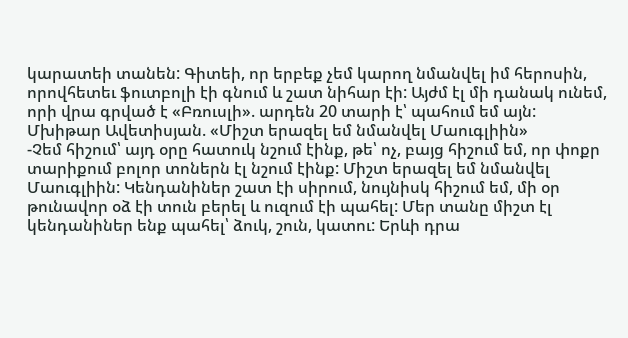կարատեի տանեն: Գիտեի, որ երբեք չեմ կարող նմանվել իմ հերոսին, որովհետեւ ֆուտբոլի էի գնում և շատ նիհար էի: Այժմ էլ մի դանակ ունեմ, որի վրա գրված է «Բռուսլի». արդեն 20 տարի է՝ պահում եմ այն:
Մխիթար Ավետիսյան. «Միշտ երազել եմ նմանվել Մաուգլիին»
-Չեմ հիշում՝ այդ օրը հատուկ նշում էինք, թե՝ ոչ, բայց հիշում եմ, որ փոքր տարիքում բոլոր տոներն էլ նշում էինք: Միշտ երազել եմ նմանվել Մաուգլիին: Կենդանիներ շատ էի սիրում, նույնիսկ հիշում եմ, մի օր թունավոր օձ էի տուն բերել և ուզում էի պահել: Մեր տանը միշտ էլ կենդանիներ ենք պահել՝ ձուկ, շուն, կատու: Երևի դրա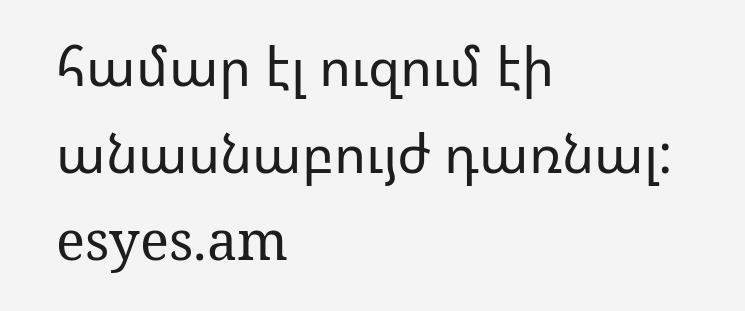համար էլ ուզում էի անասնաբույժ դառնալ:
esyes.am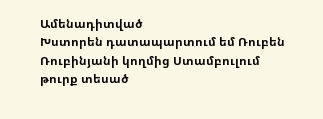Ամենադիտված
Խստորեն դատապարտում եմ Ռուբեն Ռուբինյանի կողմից Ստամբուլում թուրք տեսած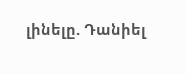լինելը. Դանիել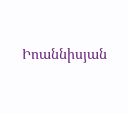Իոաննիսյան